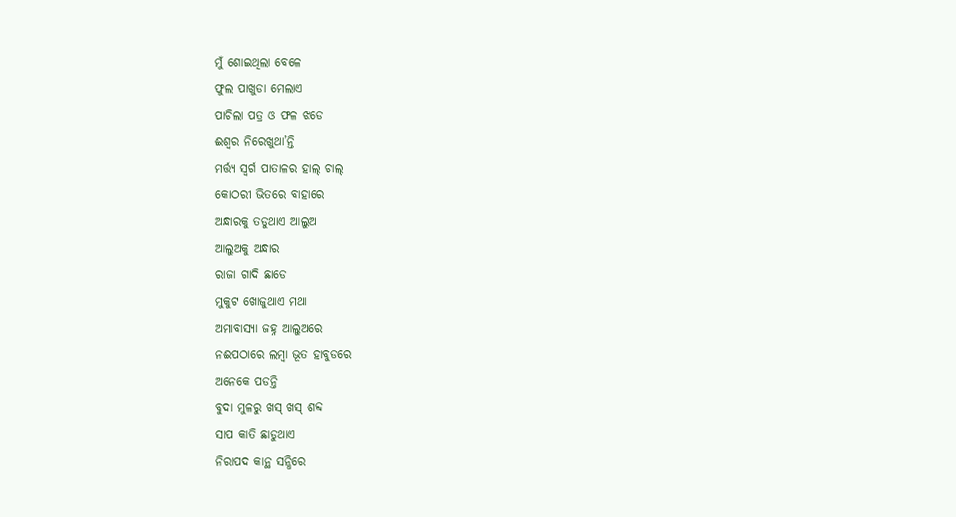ମୁଁ ଶୋଇଥିଲା ବେଳେ
ଫୁଲ ପାଖୁଡା ମେଲାଏ
ପାଚିଲା ପତ୍ର ଓ ଫଳ ଝଡେ
ଈଶ୍ୱର ନିରେଖୁଥା’ନ୍ତି
ମର୍ତ୍ତ୍ୟ ସ୍ୱର୍ଗ ପାତାଳର ହାଲ୍ ଚାଲ୍
କୋଠରୀ ଭିତରେ ବାହାରେ
ଅନ୍ଧାରକୁ ତଡୁଥାଏ ଆଲୁଅ
ଆଲୁଅକୁ ଅନ୍ଧାର
ରାଜା ଗାଦି ଛାଡେ
ମୁକୁଟ ଖୋଜୁଥାଏ ମଥା
ଅମାବାସ୍ୟା ଜହ୍ନ ଆଲୁଅରେ
ନଈପଠାରେ ଲମ୍ବା ଭୂତ ହାବୁଡରେ
ଅନେକେ ପଡନ୍ତି
ବୁଦା ମୁଳରୁ ଖସ୍ ଖସ୍ ଶବ୍ଦ
ସାପ କାତି ଛାଡୁଥାଏ
ନିରାପଦ କାନ୍ଥ ସନ୍ଧିରେ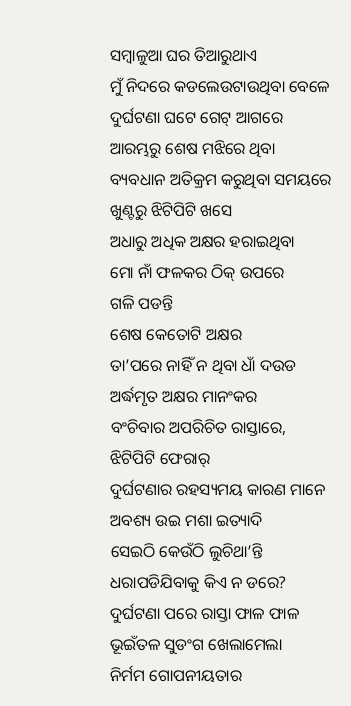ସମ୍ବାଳୁଆ ଘର ତିଆରୁଥାଏ
ମୁଁ ନିଦରେ କଡଲେଉଟାଉଥିବା ବେଳେ
ଦୁର୍ଘଟଣା ଘଟେ ଗେଟ୍ ଆଗରେ
ଆରମ୍ଭରୁ ଶେଷ ମଝିରେ ଥିବା
ବ୍ୟବଧାନ ଅତିକ୍ରମ କରୁଥିବା ସମୟରେ
ଖୁଣ୍ଟରୁ ଝିଟିପିଟି ଖସେ
ଅଧାରୁ ଅଧିକ ଅକ୍ଷର ହରାଇଥିବା
ମୋ ନାଁ ଫଳକର ଠିକ୍ ଉପରେ
ଗଳି ପଡନ୍ତି
ଶେଷ କେତୋଟି ଅକ୍ଷର
ତା’ପରେ ନାହିଁ ନ ଥିବା ଧାଁ ଦଉଡ
ଅର୍ଦ୍ଧମୃତ ଅକ୍ଷର ମାନଂକର
ବଂଚିବାର ଅପରିଚିତ ରାସ୍ତାରେ,
ଝିଟିପିଟି ଫେରାର୍
ଦୁର୍ଘଟଣାର ରହସ୍ୟମୟ କାରଣ ମାନେ
ଅବଶ୍ୟ ଉଇ ମଶା ଇତ୍ୟାଦି
ସେଇଠି କେଉଁଠି ଲୁଚିଥା’ନ୍ତି
ଧରାପଡିଯିବାକୁ କିଏ ନ ଡରେ?
ଦୁର୍ଘଟଣା ପରେ ରାସ୍ତା ଫାଳ ଫାଳ
ଭୂଇଁତଳ ସୁଡଂଗ ଖେଲାମେଲା
ନିର୍ମମ ଗୋପନୀୟତାର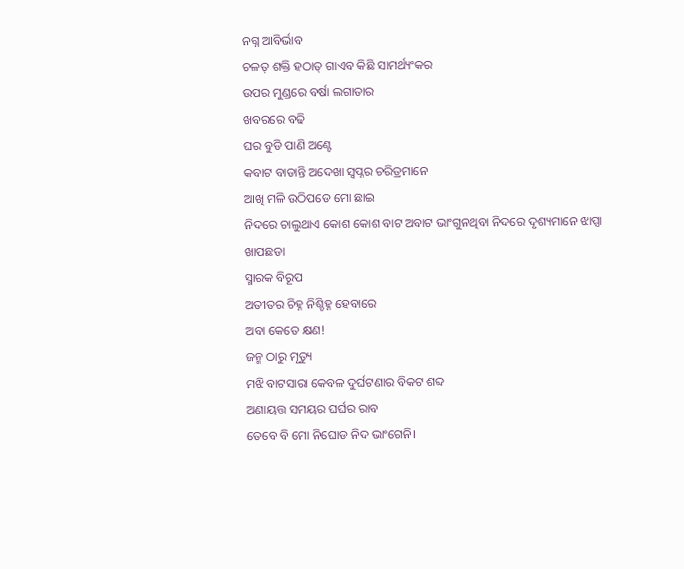ନଗ୍ନ ଆବିର୍ଭାବ
ଚଳତ୍ ଶକ୍ତି ହଠାତ୍ ଗାଏବ କିଛି ସାମର୍ଥ୍ୟଂକର
ଉପର ମୁଣ୍ଡରେ ବର୍ଷା ଲଗାତାର
ଖବରରେ ବଢି
ଘର ବୁଡି ପାଣି ଅଣ୍ଟେ
କବାଟ ବାଡାନ୍ତି ଅଦେଖା ସ୍ୱପ୍ନର ଚରିତ୍ରମାନେ
ଆଖି ମଳି ଉଠିପଡେ ମୋ ଛାଇ
ନିଦରେ ଚାଲୁଥାଏ କୋଶ କୋଶ ବାଟ ଅବାଟ ଭାଂଗୁନଥିବା ନିଦରେ ଦୃଶ୍ୟମାନେ ଝାପ୍ସା
ଖାପଛଡା
ସ୍ମାରକ ବିରୂପ
ଅତୀତର ଚିହ୍ନ ନିଶ୍ଚିହ୍ନ ହେବାରେ
ଅବା କେତେ କ୍ଷଣ!
ଜନ୍ମ ଠାରୁ ମୃତ୍ୟୁ
ମଝି ବାଟସାରା କେବଳ ଦୁର୍ଘଟଣାର ବିକଟ ଶବ୍ଦ
ଅଣାୟତ୍ତ ସମୟର ଘର୍ଘର ରାବ
ତେବେ ବି ମୋ ନିଘୋଡ ନିଦ ଭାଂଗେନି।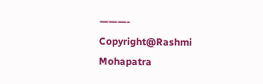———-
Copyright@Rashmi Mohapatra